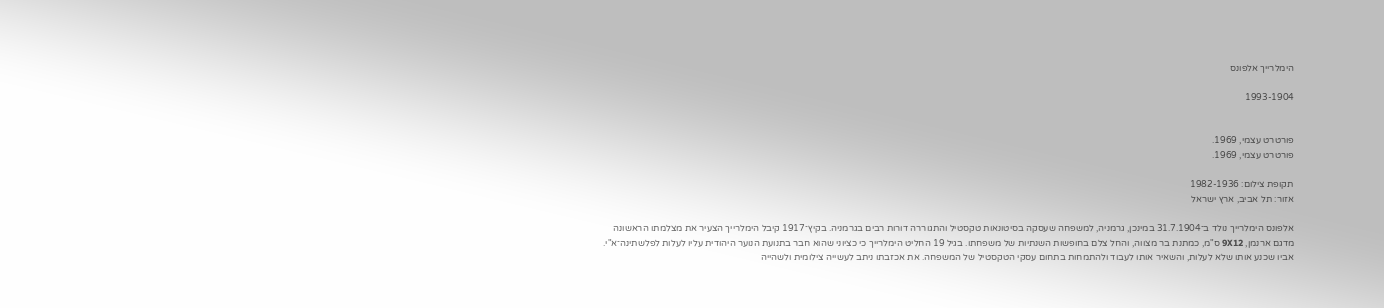הימלרייך אלפונס

1993-1904


פורטרט עצמי, 1969.
פורטרט עצמי, 1969.

תקופת צילום: 1982-1936
אזור: תל אביב, ארץ ישראל

אלפונס הימלרייך נולד ב־31.7.1904 במינכן, גרמניה, למשפחה שעסקה בסיטונאות טקסטיל והתגוררה דורות רבים בגרמניה. בקיץ־1917 קיבל הימלרייך הצעיר את מצלמתו הראשונה מדגם ארנמן, 9X12 ס"מ, כמתנת בר מצווה, והחל צלם בחופשות השנתיות של משפחתו. בגיל 19 החליט הימלרייך כי כציוני שהוא חבר בתנועת הנוער היהודית עליו לעלות לפלשתינה־א"י. אביו שכנע אותו שלא לעלות, והשאיר אותו לעבוד ולהתמחות בתחום עסקי הטקסטיל של המשפחה. את אכזבתו ניתב לעשייה צילומית ולשהייה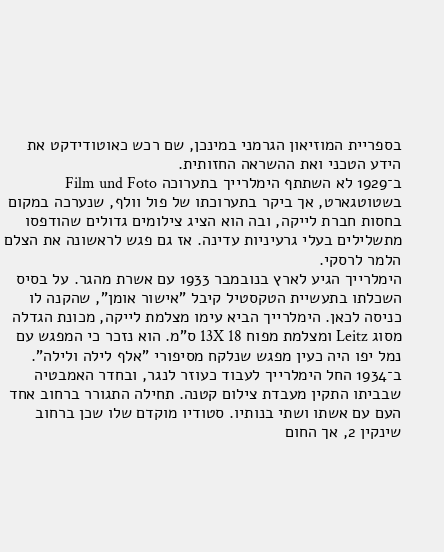בספריית המוזיאון הגרמני במינכן, שם רכש כאוטודידקט את הידע הטכני ואת ההשראה החזותית.
ב־1929 לא השתתף הימלרייך בתערוכה Film und Foto בשטוטגארט, אך ביקר בתערוכתו של פול וולף, שנערכה במקום בחסות חברת לייקה, ובה הוא הציג צילומים גדולים שהודפסו מתשלילים בעלי גרעיניות עדינה. אז גם פגש לראשונה את הצלם הלמר לרסקי.
הימלרייך הגיע לארץ בנובמבר 1933 עם אשרת מהגר. על בסיס השכלתו בתעשיית הטקסטיל קיבל "אישור אומן", שהקנה לו כניסה לכאן. הימלרייך הביא עימו מצלמת לייקה, מכונת הגדלה מסוג Leitz ומצלמת מפוח 13X 18 ס"מ. הוא נזכר כי המפגש עם נמל יפו היה כעין מפגש שנלקח מסיפורי "אלף לילה ולילה".
ב־1934 החל הימלרייך לעבוד כעוזר לנגר, ובחדר האמבטיה שבביתו התקין מעבדת צילום קטנה. תחילה התגורר ברחוב אחד העם עם אשתו ושתי בנותיו. סטודיו מוקדם שלו שכן ברחוב שינקין 2, אך החום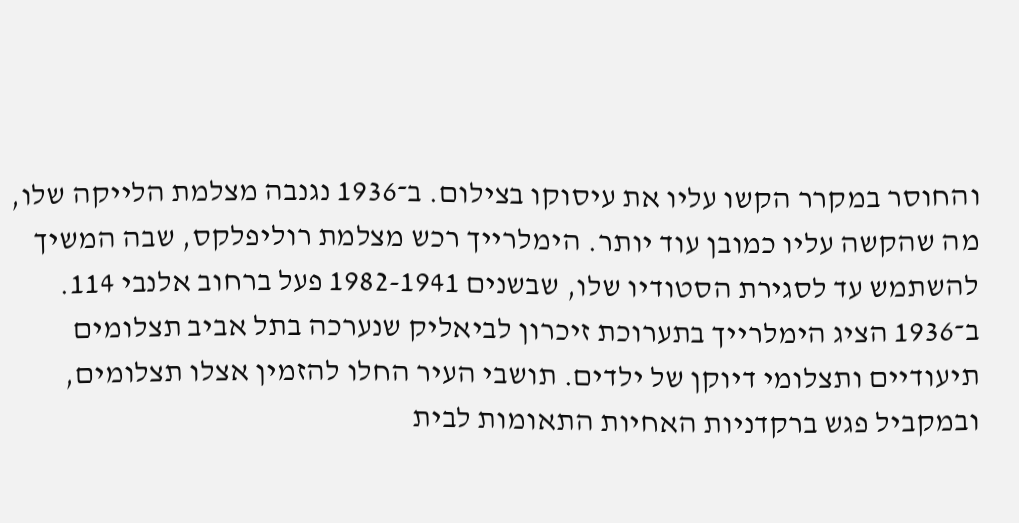והחוסר במקרר הקשו עליו את עיסוקו בצילום. ב־1936 נגנבה מצלמת הלייקה שלו, מה שהקשה עליו כמובן עוד יותר. הימלרייך רכש מצלמת רוליפלקס, שבה המשיך להשתמש עד לסגירת הסטודיו שלו, שבשנים 1982-1941 פעל ברחוב אלנבי 114.
ב־1936 הציג הימלרייך בתערוכת זיכרון לביאליק שנערכה בתל אביב תצלומים תיעודיים ותצלומי דיוקן של ילדים. תושבי העיר החלו להזמין אצלו תצלומים, ובמקביל פגש ברקדניות האחיות התאומות לבית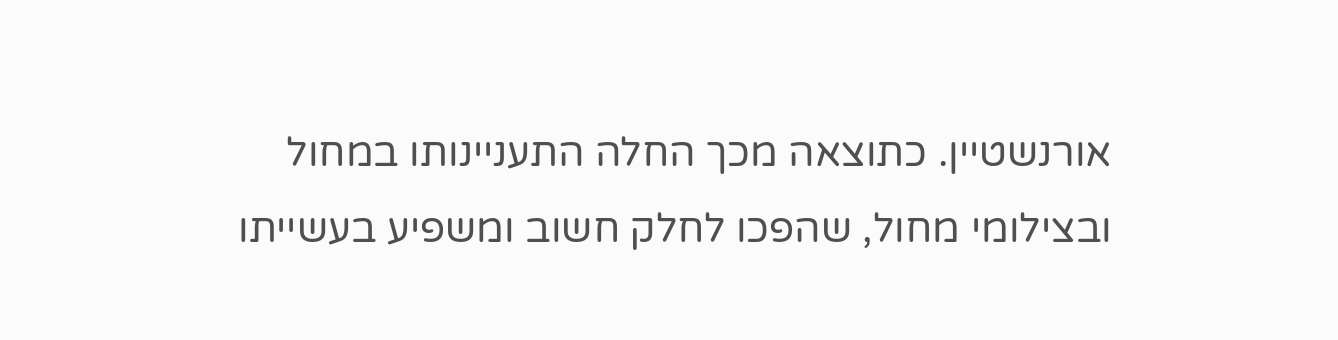אורנשטיין. כתוצאה מכך החלה התעניינותו במחול ובצילומי מחול, שהפכו לחלק חשוב ומשפיע בעשייתו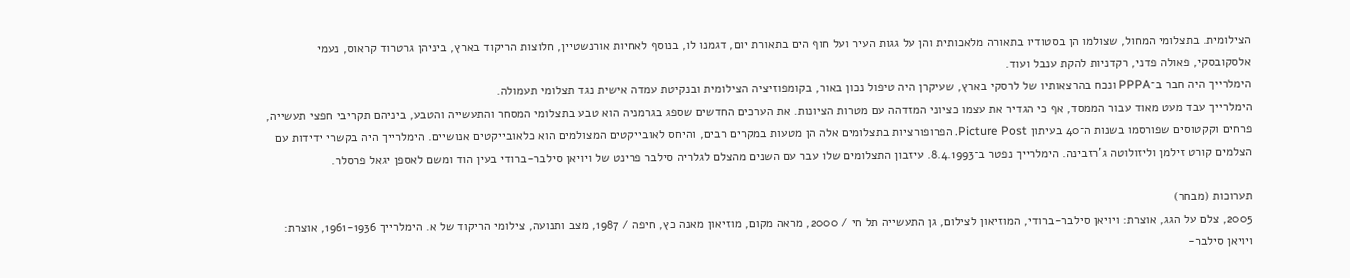הצילומית. בתצלומי המחול, שצולמו הן בסטודיו בתאורה מלאכותית והן על גגות העיר ועל חוף הים בתאורת יום, דגמנו לו, בנוסף לאחיות אורנשטיין, חלוצות הריקוד בארץ, ביניהן גרטרוד קראוס, נעמי אלסקובסקי, פאולה פדני, רקדניות להקת ענבל ועוד.
הימלרייך היה חבר ב־PPPA ונכח בהרצאותיו של לרסקי בארץ, שעיקרן היה טיפול נכון באור, בקומפוזיציה הצילומית ובנקיטת עמדה אישית נגד תצלומי תעמולה.
הימלרייך עבד מעט מאוד עבור הממסד, אף כי הגדיר את עצמו כציוני המזדהה עם מטרות הציונות. את הערכים החדשים שספג בגרמניה הוא טבע בתצלומי המסחר והתעשייה והטבע, ביניהם תקריבי חפצי תעשייה, פרחים וקקטוסים שפורסמו בשנות ה־40 בעיתון Picture Post. הפרופורציות בתצלומים אלה הן מטעות במקרים רבים, והיחס לאובייקטים המצולמים הוא כלאובייקטים אנושיים. הימלרייך היה בקשרי ידידות עם הצלמים קורט זילמן וליזולוטה ג'רזבינה. הימלרייך נפטר ב־8.4.1993. עיזבון התצלומים שלו עבר עם השנים מהצלם לגלריה סילבר פרינט של ויויאן סילבר-ברודי בעין הוד ומשם לאספן יגאל פרסלר.

תערוכות (מבחר)
2005, צלם על הגג, אוצרת: ויויאן סילבר-ברודי, המוזיאון לצילום, גן התעשייה תל חי / 2000, מראה מקום, מוזיאון מאנה כץ, חיפה / 1987, מצב ותנועה, צילומי הריקוד של א. הימלרייך 1961-1936, אוצרת: ויויאן סילבר-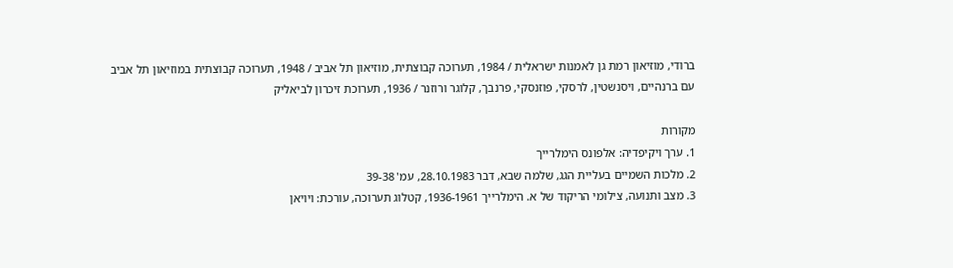ברודי, מוזיאון רמת גן לאמנות ישראלית / 1984, תערוכה קבוצתית, מוזיאון תל אביב / 1948, תערוכה קבוצתית במוזיאון תל אביב עם ברנהיים, ויסנשטין, לרסקי, פוזנסקי, פרנבך, קלוגר ורוזנר / 1936, תערוכת זיכרון לביאליק

מקורות
1. ערך ויקיפדיה: אלפונס הימלרייך
2. מלכות השמיים בעליית הגג, שלמה שבא, דבר 28.10.1983, עמ' 39-38
3. מצב ותנועה, צילומי הריקוד של א. הימלרייך 1936-1961, קטלוג תערוכה, עורכת: ויויאן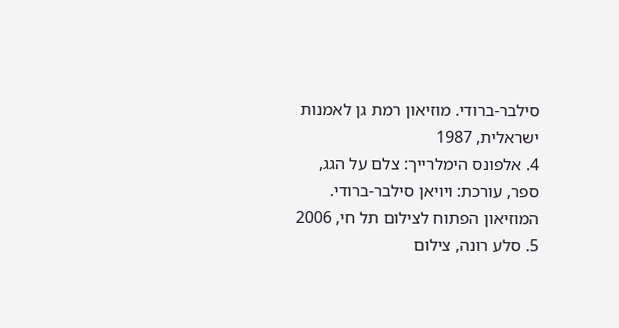סילבר-ברודי. מוזיאון רמת גן לאמנות ישראלית, 1987
4. אלפונס הימלרייך: צלם על הגג, ספר, עורכת: ויויאן סילבר-ברודי. המוזיאון הפתוח לצילום תל חי, 2006
5. סלע רונה, צילום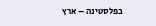בפלסטינה – ארץ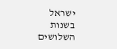ישראל בשנות השלושים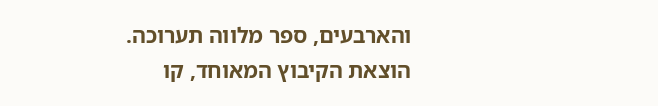והארבעים, ספר מלווה תערוכה. הוצאת הקיבוץ המאוחד, קו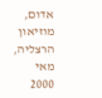אדום, מוזיאון הרצליה, מאי 2000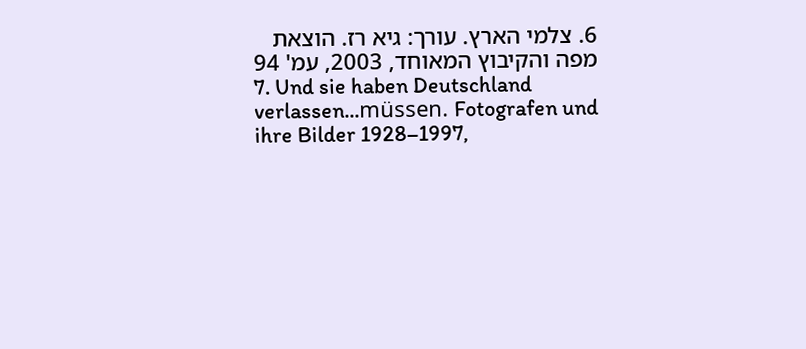6. צלמי הארץ. עורך: גיא רז. הוצאת מפה והקיבוץ המאוחד, 2003, עמ' 94
7. Und sie haben Deutschland verlassen...müssen. Fotografen und ihre Bilder 1928–1997,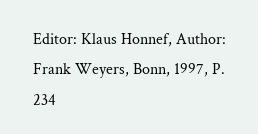Editor: Klaus Honnef, Author: Frank Weyers, Bonn, 1997, P. 234